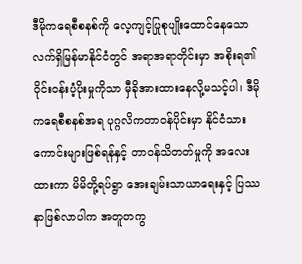ဒီမိုကရေစီစနစ်ကို လေ့ကျင့်ပြုစုပျိုးထောင်နေသော လက်ရှိမြန်မာနိုင်ငံတွင် အရာအရာတိုင်းမှာ အစိုးရ၏ဝိုင်းဝန်းပံ့ပိုးမှုကိုသာ မှီခိုအားထားနေလို့မသင့်ပါ၊ ဒီမိုကရေစီစနစ်အရ ပုဂ္ဂလိကတာဝန်ပိုင်းမှာ နိုင်ငံသားကောင်းများဖြစ်ရန်နှင့် တာဝန်သိတတ်မှုကို အလေးထားကာ မိမိတို့ရပ်ရွာ အေးချမ်းသာယာရေးနှင့် ပြဿနာဖြစ်လာပါက အတူတကွ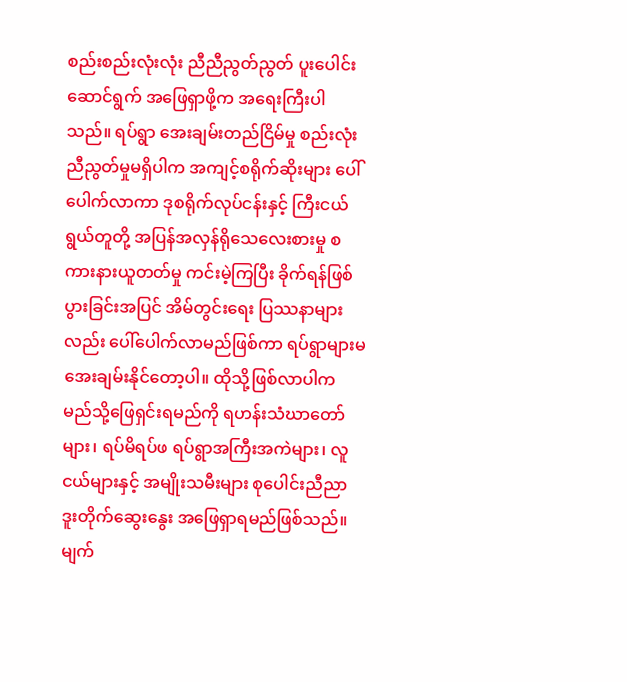စည်းစည်းလုံးလုံး ညီညီညွတ်ညွတ် ပူးပေါင်းဆောင်ရွက် အဖြေရှာဖို့က အရေးကြီးပါသည်။ ရပ်ရွာ အေးချမ်းတည်ငြိမ်မှု စည်းလုံးညီညွတ်မှုမရှိပါက အကျင့်စရိုက်ဆိုးများ ပေါ်ပေါက်လာကာ ဒုစရိုက်လုပ်ငန်းနှင့် ကြီးငယ်ရွယ်တူတို့ အပြန်အလှန်ရိုသေလေးစားမှု စကားနားယူတတ်မှု ကင်းမဲ့ကြပြီး ခိုက်ရန်ဖြစ်ပွားခြင်းအပြင် အိမ်တွင်းရေး ပြဿနာများလည်း ပေါ်ပေါက်လာမည်ဖြစ်ကာ ရပ်ရွာများမအေးချမ်းနိုင်တော့ပါ။ ထိုသို့ဖြစ်လာပါက မည်သို့ဖြေရှင်းရမည်ကို ရဟန်းသံဃာတော်များ၊ ရပ်မိရပ်ဖ ရပ်ရွာအကြီးအကဲများ၊ လူငယ်များနှင့် အမျိုးသမီးများ စုပေါင်းညီညာ ဒူးတိုက်ဆွေးနွေး အဖြေရှာရမည်ဖြစ်သည်။
မျက်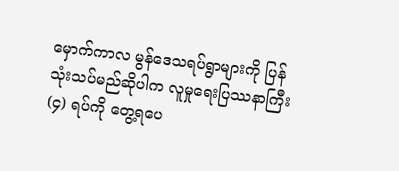မှောက်ကာလ မွန်ဒေသရပ်ရွာများကို ပြန်သုံးသပ်မည်ဆိုပါက လူမှုရေးပြဿနာကြီး (၄) ရပ်ကို တွေ့ရပေ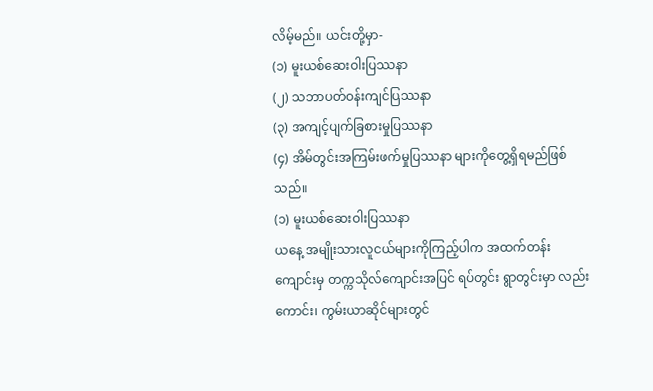လိမ့်မည်။ ယင်းတို့မှာ-
(၁) မူးယစ်ဆေးဝါးပြဿနာ
(၂) သဘာပတ်ဝန်းကျင်ပြဿနာ
(၃) အကျင့်ပျက်ခြစားမှုပြဿနာ
(၄) အိမ်တွင်းအကြမ်းဖက်မှုပြဿနာ များကိုတွေ့ရှိရမည်ဖြစ်သည်။
(၁) မူးယစ်ဆေးဝါးပြဿနာ
ယနေ့ အမျိုးသားလူငယ်များကိုကြည့်ပါက အထက်တန်းကျောင်းမှ တက္ကသိုလ်ကျောင်းအပြင် ရပ်တွင်း ရွာတွင်းမှာ လည်းကောင်း၊ ကွမ်းယာဆိုင်များတွင်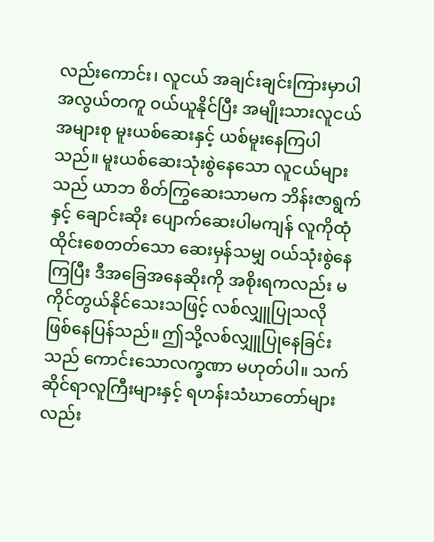လည်းကောင်း၊ လူငယ် အချင်းချင်းကြားမှာပါ အလွယ်တကူ ဝယ်ယူနိုင်ပြီး အမျိုးသားလူငယ်အများစု မူးယစ်ဆေးနှင့် ယစ်မူးနေကြပါသည်။ မူးယစ်ဆေးသုံးစွဲနေသော လူငယ်များသည် ယာဘ စိတ်ကြွဆေးသာမက ဘိန်းဇာရွက်နှင့် ချောင်းဆိုး ပျောက်ဆေးပါမကျန် လူကိုထုံထိုင်းစေတတ်သော ဆေးမှန်သမျှ ဝယ်သုံးစွဲနေကြပြီး ဒီအခြေအနေဆိုးကို အစိုးရကလည်း မကိုင်တွယ်နိုင်သေးသဖြင့် လစ်လျှူပြုသလို ဖြစ်နေပြန်သည်။ ဤသို့လစ်လျှူပြုနေခြင်းသည် ကောင်းသောလက္ခဏာ မဟုတ်ပါ။ သက်ဆိုင်ရာလူကြီးများနှင့် ရဟန်းသံဃာတော်များလည်း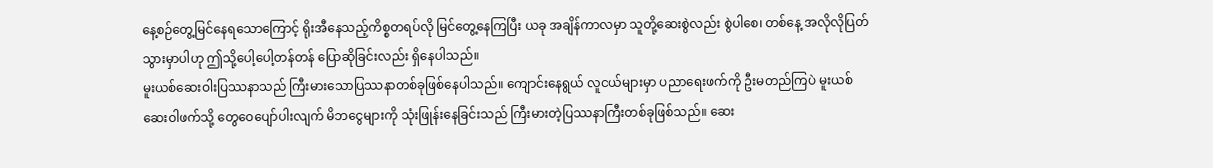နေ့စဉ်တွေ့မြင်နေရသောကြောင့် ရိုးအီနေသည့်ကိစ္စတရပ်လို မြင်တွေ့နေကြပြီး ယခု အချိန်ကာလမှာ သူတို့ဆေးစွဲလည်း စွဲပါစေ၊ တစ်နေ့ အလိုလိုပြတ်သွားမှာပါဟု ဤသို့ပေါ့ပေါ့တန်တန် ပြောဆိုခြင်းလည်း ရှိနေပါသည်။
မူးယစ်ဆေးဝါးပြဿနာသည် ကြီးမားသောပြဿနာတစ်ခုဖြစ်နေပါသည်။ ကျောင်းနေရွယ် လူငယ်များမှာ ပညာရေးဖက်ကို ဦးမတည်ကြပဲ မူးယစ်ဆေးဝါဖက်သို့ တွေဝေပျော်ပါးလျက် မိဘငွေများကို သုံးဖြုန်းနေခြင်းသည် ကြီးမားတဲ့ပြဿနာကြီးတစ်ခုဖြစ်သည်။ ဆေး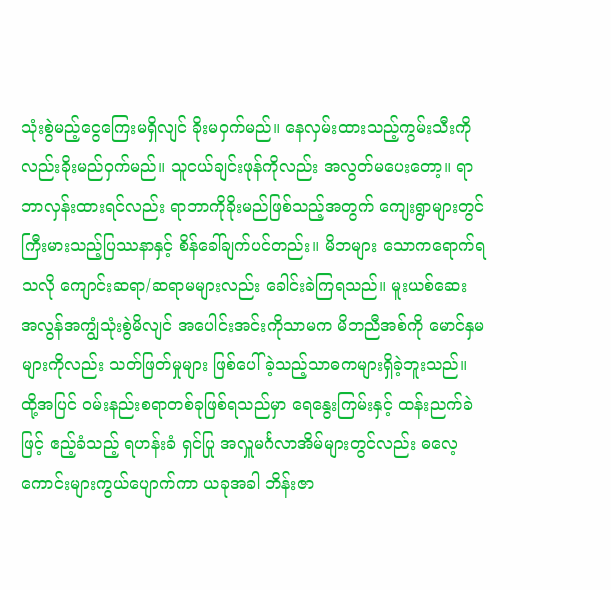သုံးစွဲမည့်ငွေကြေးမရှိလျင် ခိုးမဝှက်မည်။ နေလှမ်းထားသည့်ကွမ်းသီးကို လည်းခိုးမည်ဝှက်မည်။ သူငယ်ချင်းဖုန်ကိုလည်း အလွတ်မပေးတော့။ ရာဘာလှန်းထားရင်လည်း ရာဘာကိုခိုးမည်ဖြစ်သည့်အတွက် ကျေးရွာများတွင် ကြီးမားသည့်ပြဿနာနှင့် စိန်ခေါ်ချက်ပင်တည်း။ မိဘများ သောကရောက်ရသလို ကျောင်းဆရာ/ဆရာမများလည်း ခေါင်းခဲကြရသည်။ မူးယစ်ဆေး အလွန်အကျွံသုံးစွဲမိလျင် အပေါင်းအင်းကိုသာမက မိဘညီအစ်ကို မောင်နှမများကိုလည်း သတ်ဖြတ်မှုများ ဖြစ်ပေါ်ခဲ့သည့်သာဓကများရှိခဲ့ဘူးသည်။
ထို့အပြင် ဝမ်းနည်းစရာတစ်ခုဖြစ်ရသည်မှာ ရေနွေးကြမ်းနှင့် ထန်းညက်ခဲဖြင့် ဧည့်ခံသည့် ရဟန်းခံ ရှင်ပြု အလှူမင်္ဂလာအိမ်များတွင်လည်း ဓလေ့ကောင်းများကွယ်ပျောက်ကာ ယခုအခါ ဘိန်းဇာ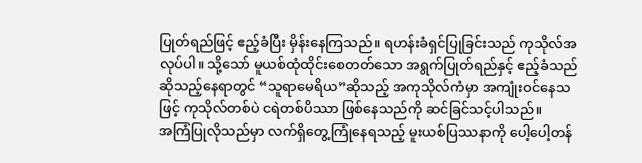ပြုတ်ရည်ဖြင့် ဧည့်ခံပြီး မှိန်းနေကြသည်။ ရဟန်းခံရှင်ပြုခြင်းသည် ကုသိုလ်အလုပ်ပါ။ သို့သော် မူယစ်ထုံထိုင်းစေတတ်သော အရွက်ပြုတ်ရည်နှင့် ဧည့်ခံသည်ဆိုသည့်နေရာတွင် “သူရာမေရိယ”ဆိုသည့် အကုသိုလ်ကံမှာ အကျုံးဝင်နေသဖြင့် ကုသိုလ်တစ်ပဲ ငရဲတစ်ပိဿာ ဖြစ်နေသည်ကို ဆင်ခြင်သင့်ပါသည်။
အကြံပြုလိုသည်မှာ လက်ရှိတွေ့ကြုံနေရသည့် မူးယစ်ပြဿနာကို ပေါ့ပေါ့တန်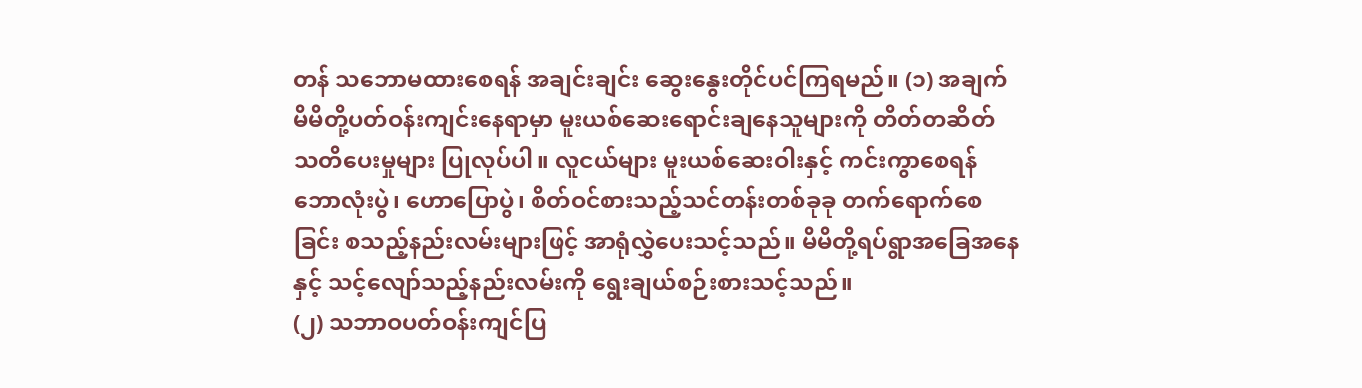တန် သဘောမထားစေရန် အချင်းချင်း ဆွေးနွေးတိုင်ပင်ကြရမည်။ (၁) အချက် မိမိတို့ပတ်ဝန်းကျင်းနေရာမှာ မူးယစ်ဆေးရောင်းချနေသူများကို တိတ်တဆိတ် သတိပေးမှုများ ပြုလုပ်ပါ။ လူငယ်များ မူးယစ်ဆေးဝါးနှင့် ကင်းကွာစေရန် ဘောလုံးပွဲ၊ ဟောပြောပွဲ၊ စိတ်ဝင်စားသည့်သင်တန်းတစ်ခုခု တက်ရောက်စေခြင်း စသည့်နည်းလမ်းများဖြင့် အာရုံလွှဲပေးသင့်သည်။ မိမိတို့ရပ်ရွာအခြေအနေနှင့် သင့်လျော်သည့်နည်းလမ်းကို ရွေးချယ်စဉ်းစားသင့်သည်။
(၂) သဘာဝပတ်ဝန်းကျင်ပြ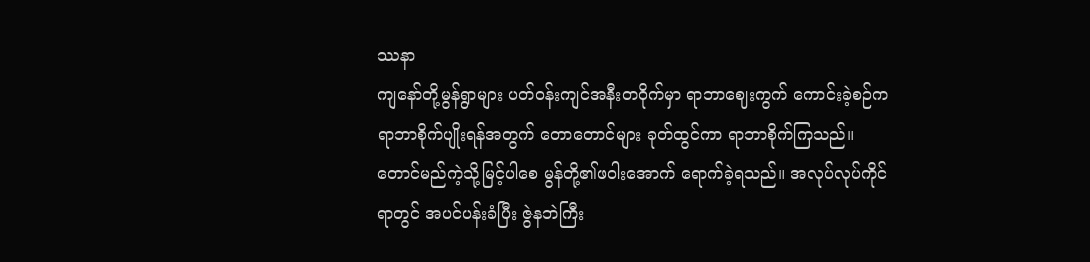ဿနာ
ကျနော်တို့မွန်ရွာများ ပတ်ဝန်းကျင်အနီးတဝိုက်မှာ ရာဘာဈေးကွက် ကောင်းခဲ့စဉ်က ရာဘာစိုက်ပျိုးရန်အတွက် တောတောင်များ ခုတ်ထွင်ကာ ရာဘာစိုက်ကြသည်။ တောင်မည်ကဲ့သို့မြင့်ပါစေ မွန်တို့၏ဖဝါးအောက် ရောက်ခဲ့ရသည်။ အလုပ်လုပ်ကိုင်ရာတွင် အပင်ပန်းခံပြီး ဇွဲနဘဲကြီး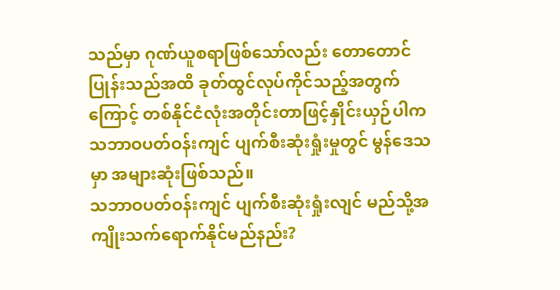သည်မှာ ဂုဏ်ယူစရာဖြစ်သော်လည်း တောတောင်ပြုန်းသည်အထိ ခုတ်ထွင်လုပ်ကိုင်သည့်အတွက်ကြောင့် တစ်နိုင်ငံလုံးအတိုင်းတာဖြင့်နှိုင်းယှဉ်ပါက သဘာဝပတ်ဝန်းကျင် ပျက်စီးဆုံးရှုံးမှုတွင် မွန်ဒေသမှာ အများဆုံးဖြစ်သည်။
သဘာဝပတ်ဝန်းကျင် ပျက်စီးဆုံးရှုံးလျင် မည်သို့အကျိုးသက်ရောက်နိုင်မည်နည်း?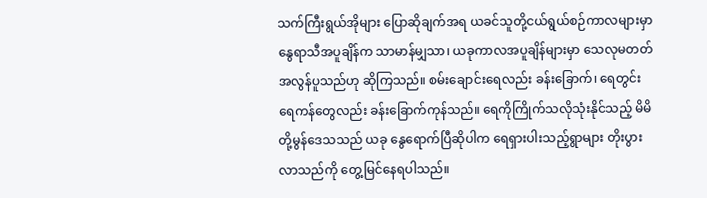သက်ကြီးရွယ်အိုများ ပြောဆိုချက်အရ ယခင်သူတို့ငယ်ရွယ်စဉ်ကာလများမှာ နွေရာသီအပူချိန်က သာမာန်မျှသာ၊ ယခုကာလအပူချိန်များမှာ သေလုမတတ် အလွန်ပူသည်ဟု ဆိုကြသည်။ စမ်းချောင်းရေလည်း ခန်းခြောက်၊ ရေတွင်း ရေကန်တွေလည်း ခန်းခြောက်ကုန်သည်။ ရေကိုကြိုက်သလိုသုံးနိုင်သည့် မိမိတို့မွန်ဒေသသည် ယခု နွေရောက်ပြီဆိုပါက ရေရှားပါးသည့်ရွာများ တိုးပွားလာသည်ကို တွေ့မြင်နေရပါသည်။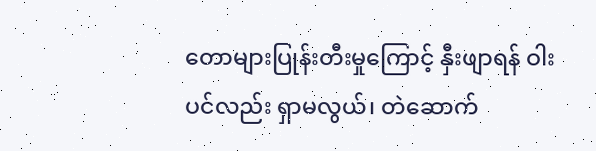တောများပြုန်းတီးမှုကြောင့် နှီးဖျာရန် ဝါးပင်လည်း ရှာမလွယ်၊ တဲဆောက်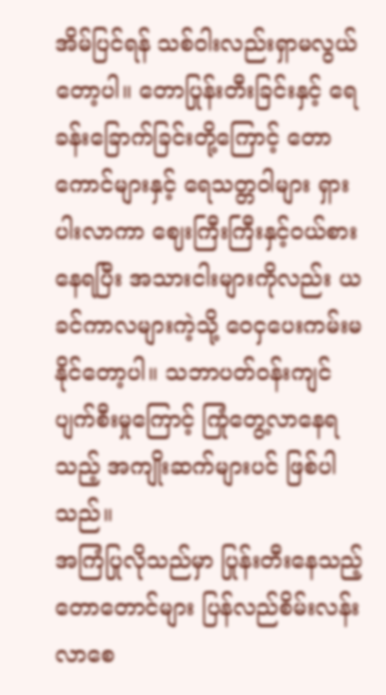အိမ်ပြင်ရန် သစ်ဝါးလည်းရှာမလွယ်တော့ပါ။ တောပြုန်းတီးခြင်းနှင့် ရေခန်းခြောက်ခြင်းတို့ကြောင့် တောကောင်များနှင့် ရေသတ္တဝါများ ရှားပါးလာကာ ဈေးကြီးကြီးနှင့်ဝယ်စားနေရပြီး အသားငါးများကိုလည်း ယခင်ကာလများကဲ့သို့ ဝေငှပေးကမ်းမနိုင်တော့ပါ။ သဘာပတ်ဝန်းကျင်ပျက်စီးမှုကြောင့် ကြုံတွေ့လာနေရသည့် အကျိုးဆက်များပင် ဖြစ်ပါသည်။
အကြံပြုလိုသည်မှာ ပြုန်းတီးနေသည့်တောတောင်များ ပြန်လည်စိမ်းလန်းလာစေ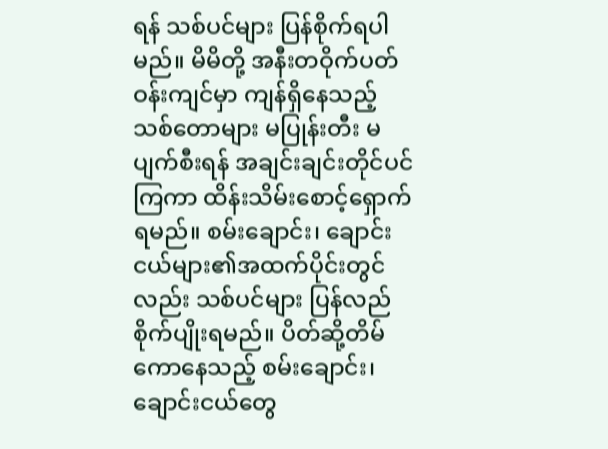ရန် သစ်ပင်များ ပြန်စိုက်ရပါမည်။ မိမိတို့ အနီးတဝိုက်ပတ်ဝန်းကျင်မှာ ကျန်ရှိနေသည့် သစ်တောများ မပြုန်းတီး မပျက်စီးရန် အချင်းချင်းတိုင်ပင်ကြကာ ထိန်းသိမ်းစောင့်ရှောက်ရမည်။ စမ်းချောင်း၊ ချောင်းငယ်များ၏အထက်ပိုင်းတွင်လည်း သစ်ပင်များ ပြန်လည်စိုက်ပျိုးရမည်။ ပိတ်ဆို့တိမ်ကောနေသည့် စမ်းချောင်း၊ ချောင်းငယ်တွေ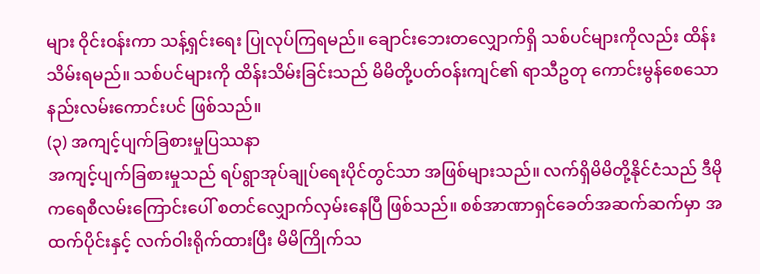များ ဝိုင်းဝန်းကာ သန့်ရှင်းရေး ပြုလုပ်ကြရမည်။ ချောင်းဘေးတလျှောက်ရှိ သစ်ပင်များကိုလည်း ထိန်းသိမ်းရမည်။ သစ်ပင်များကို ထိန်းသိမ်းခြင်းသည် မိမိတို့ပတ်ဝန်းကျင်၏ ရာသီဥတု ကောင်းမွန်စေသော နည်းလမ်းကောင်းပင် ဖြစ်သည်။
(၃) အကျင့်ပျက်ခြစားမှုပြဿနာ
အကျင့်ပျက်ခြစားမှုသည် ရပ်ရွာအုပ်ချုပ်ရေးပိုင်တွင်သာ အဖြစ်များသည်။ လက်ရှိမိမိတို့နိုင်ငံသည် ဒီမိုကရေစီလမ်းကြောင်းပေါ် စတင်လျှောက်လှမ်းနေပြီ ဖြစ်သည်။ စစ်အာဏာရှင်ခေတ်အဆက်ဆက်မှာ အထက်ပိုင်းနှင့် လက်ဝါးရိုက်ထားပြီး မိမိကြိုက်သ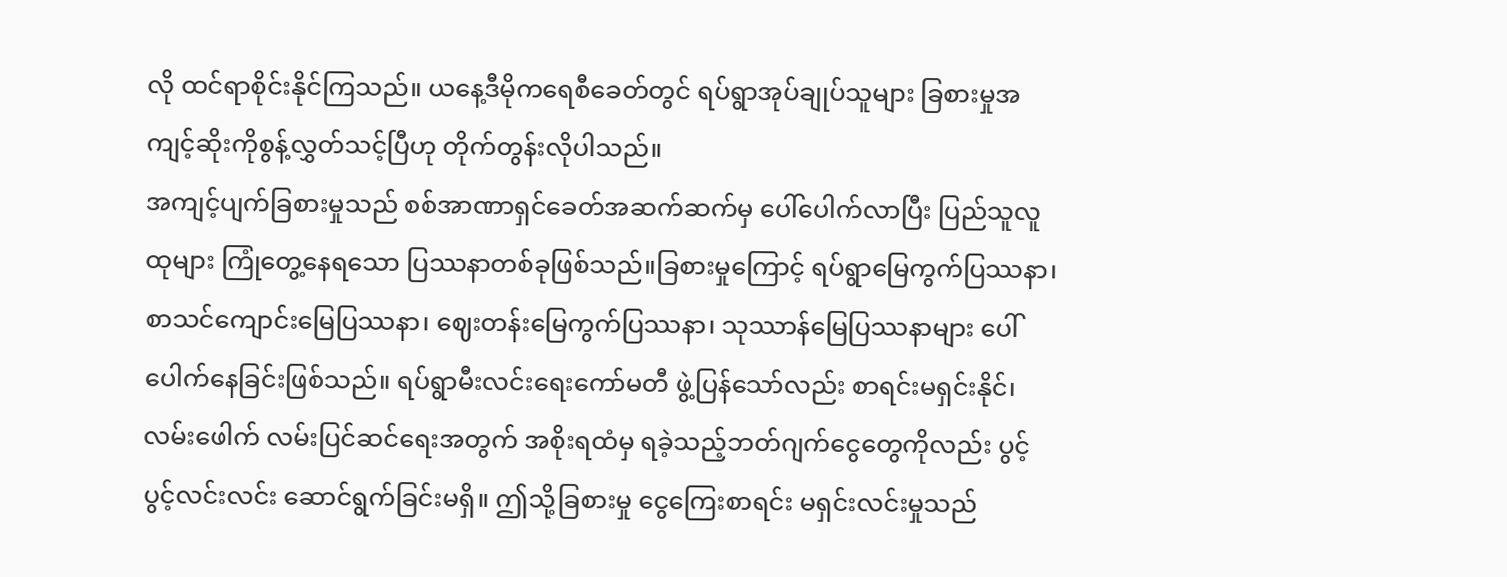လို ထင်ရာစိုင်းနိုင်ကြသည်။ ယနေ့ဒီမိုကရေစီခေတ်တွင် ရပ်ရွာအုပ်ချုပ်သူများ ခြစားမှုအကျင့်ဆိုးကိုစွန့်လွှတ်သင့်ပြီဟု တိုက်တွန်းလိုပါသည်။
အကျင့်ပျက်ခြစားမှုသည် စစ်အာဏာရှင်ခေတ်အဆက်ဆက်မှ ပေါ်ပေါက်လာပြီး ပြည်သူလူထုများ ကြုံတွေ့နေရသော ပြဿနာတစ်ခုဖြစ်သည်။ခြစားမှုကြောင့် ရပ်ရွာမြေကွက်ပြဿနာ၊ စာသင်ကျောင်းမြေပြဿနာ၊ ဈေးတန်းမြေကွက်ပြဿနာ၊ သုဿာန်မြေပြဿနာများ ပေါ်ပေါက်နေခြင်းဖြစ်သည်။ ရပ်ရွာမီးလင်းရေးကော်မတီ ဖွဲ့ပြန်သော်လည်း စာရင်းမရှင်းနိုင်၊ လမ်းဖေါက် လမ်းပြင်ဆင်ရေးအတွက် အစိုးရထံမှ ရခဲ့သည့်ဘတ်ဂျက်ငွေတွေကိုလည်း ပွင့်ပွင့်လင်းလင်း ဆောင်ရွက်ခြင်းမရှိ။ ဤသို့ခြစားမှု ငွေကြေးစာရင်း မရှင်းလင်းမှုသည်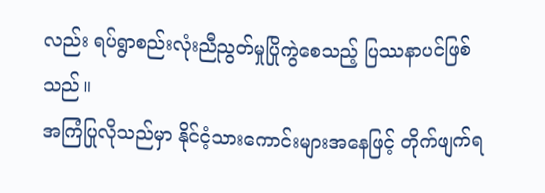လည်း ရပ်ရွာစည်းလုံးညီညွတ်မှုပြိုကွဲစေသည့် ပြဿနာပင်ဖြစ်သည်။
အကြံပြုလိုသည်မှာ နိုင်ငံ့သားကောင်းများအနေဖြင့် တိုက်ဖျက်ရ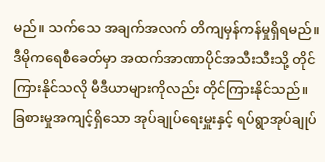မည်။ သက်သေ အချက်အလက် တိကျမှန်ကန်မှုရှိရမည်။ ဒီမိုကရေစီခေတ်မှာ အထက်အာဏာပိုင်အသီးသီးသို့ တိုင်ကြားနိုင်သလို မီဒီယာများကိုလည်း တိုင်ကြားနိုင်သည်။ ခြစားမှုအကျင့်ရှိသော အုပ်ချုပ်ရေးမှူးနှင့် ရပ်ရွာအုပ်ချုပ်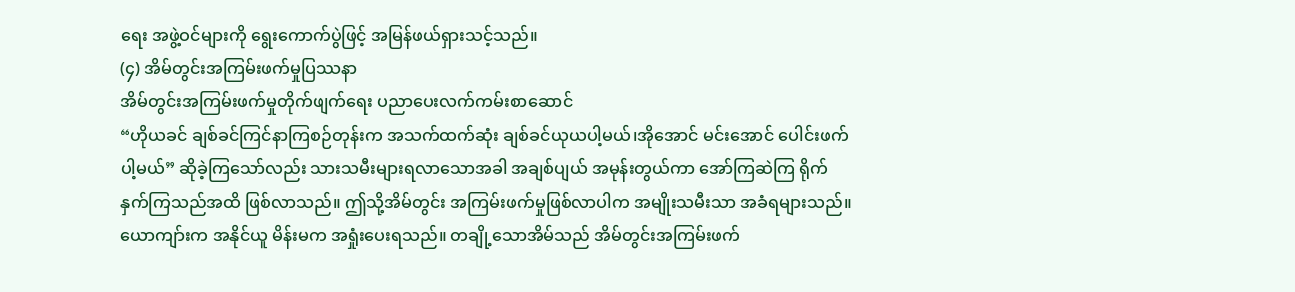ရေး အဖွဲ့ဝင်များကို ရွေးကောက်ပွဲဖြင့် အမြန်ဖယ်ရှားသင့်သည်။
(၄) အိမ်တွင်းအကြမ်းဖက်မှုပြဿနာ
အိမ်တွင်းအကြမ်းဖက်မှုတိုက်ဖျက်ရေး ပညာပေးလက်ကမ်းစာဆောင်
“ဟိုယခင် ချစ်ခင်ကြင်နာကြစဉ်တုန်းက အသက်ထက်ဆုံး ချစ်ခင်ယုယပါ့မယ်၊အိုအောင် မင်းအောင် ပေါင်းဖက်ပါ့မယ်” ဆိုခဲ့ကြသော်လည်း သားသမီးများရလာသောအခါ အချစ်ပျယ် အမုန်းတွယ်ကာ အော်ကြဆဲကြ ရိုက်နှက်ကြသည်အထိ ဖြစ်လာသည်။ ဤသို့အိမ်တွင်း အကြမ်းဖက်မှုဖြစ်လာပါက အမျိုးသမီးသာ အခံရများသည်။ ယောကျာ်းက အနိုင်ယူ မိန်းမက အရှုံးပေးရသည်။ တချို့သောအိမ်သည် အိမ်တွင်းအကြမ်းဖက်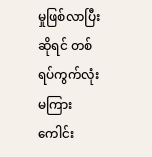မှုဖြစ်လာပြီးဆိုရင် တစ်ရပ်ကွက်လုံး မကြားကေါင်း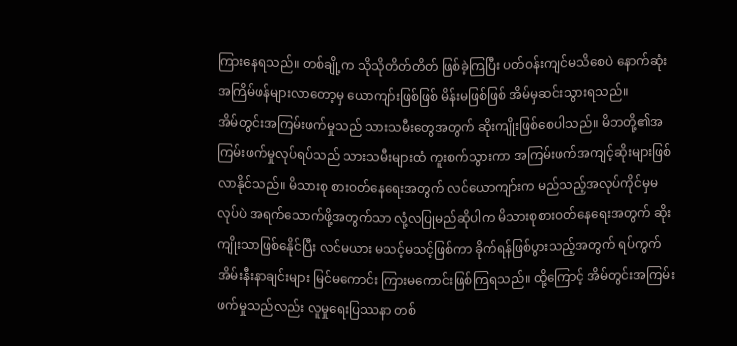ကြားနေရသည်။ တစ်ချို့က သိုသိုတိတ်တိတ် ဖြစ်ခဲ့ကြပြီး ပတ်ဝန်းကျင်မသိစေပဲ နောက်ဆုံး အကြိမ်ဖန်များလာတော့မှ ယောကျာ်းဖြစ်ဖြစ် မိန်းမဖြစ်ဖြစ် အိမ်မှဆင်းသွားရသည်။
အိမ်တွင်းအကြမ်းဖက်မှုသည် သားသမီးတွေအတွက် ဆိုးကျိုးဖြစ်စေပါသည်။ မိဘတို့၏အကြမ်းဖက်မှုလုပ်ရပ်သည် သားသမီးများထံ ကူးစက်သွားကာ အကြမ်းဖက်အကျင့်ဆိုးများဖြစ်လာနိုင်သည်။ မိသားစု စားဝတ်နေရေးအတွက် လင်ယောကျာ်းက မည်သည့်အလုပ်ကိုင်မှမလုပ်ပဲ အရက်သောက်ဖို့အတွက်သာ လုံ့လပြုမည်ဆိုပါက မိသားစုစားဝတ်နေရေးအတွက် ဆိုးကျိုးသာဖြစ်နေိုင်ပြီး လင်မယား မသင့်မသင့်ဖြစ်ကာ ခိုက်ရန်ဖြစ်ပွားသည့်အတွက် ရပ်ကွက်အိမ်းနီးနာချင်းများ မြင်မကောင်း ကြားမကောင်းဖြစ်ကြရသည်။ ထို့ကြောင့် အိမ်တွင်းအကြမ်းဖက်မှုသည်လည်း လူမှုရေးပြဿနာ တစ်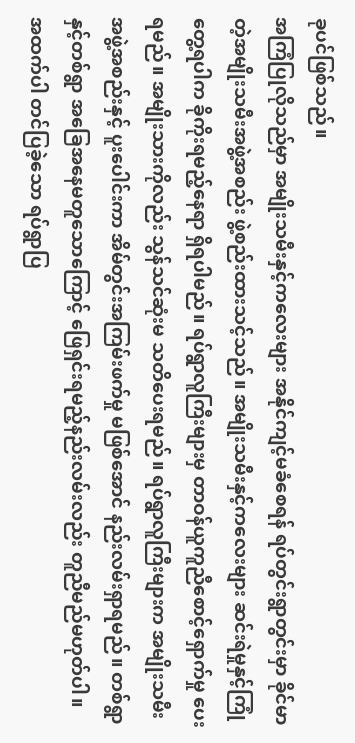ခုပင်ဖြစ်သည်။
အကြံပြုလိုသည်မှာ အမျိုးသမီးနှင့်ကလေးများ အနိုင်ကျင့်မခံစေရန် ရပ်တွင်းရွာတွင်းမှာ ခိုင်မာတဲ့အမျိုးသမီးအဖွဲ့အစည်း ဖွဲ့စည်းထားသင့်သည်။ အမျိုးသမီးနှင့်ကလေးများ ဆင်းရဲမှုနှင့်ကြုံတွေ့ရပါက ခိုကိုးရမည့်နေရာ ရှိရပါမည်။ ရပ်ရွာလူကြီးများမှ တာဝန်ယူကူညီစောင့်ရှောက်မှု ပေးရမည်။ အမျိုးသားကိုလည်း သွန်သင်ဆုံးမ သတိပေးရမည်။ ရပ်ရွာလူကြီးများက အမျိုးသမီးအဖွဲ့အစည်းနှင့် ပူးပေါင်းကာ အိမ်တွင်းအကြမ်းဖက်မှု မဖြစ်အောင် နည်းလမ်းရှာရမည်။ တစ်ရွာနှင့်တစ်ရွာ အခြေအနေမတူသောကြောင့် ဖြေရှင်းရမည့်နည်းလမ်းလည်း တူညီမည်မဟုတ်ပါ။
အထက်ပါ တင်ပြခဲ့သော ရပ်ရွာပြ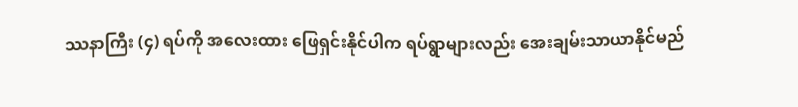ဿနာကြီး (၄) ရပ်ကို အလေးထား ဖြေရှင်းနိုင်ပါက ရပ်ရွာများလည်း အေးချမ်းသာယာနိုင်မည်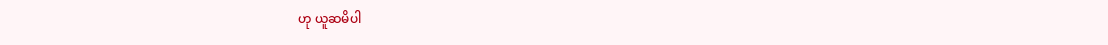ဟု ယူဆမိပါ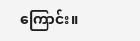ကြောင်း။